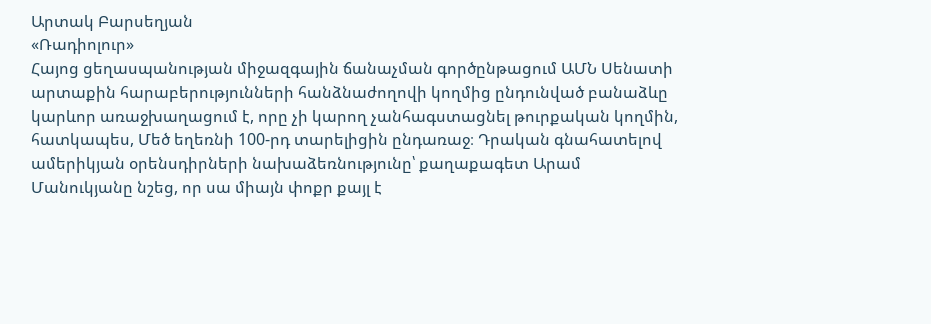Արտակ Բարսեղյան
«Ռադիոլուր»
Հայոց ցեղասպանության միջազգային ճանաչման գործընթացում ԱՄՆ Սենատի արտաքին հարաբերությունների հանձնաժողովի կողմից ընդունված բանաձևը կարևոր առաջխաղացում է, որը չի կարող չանհագստացնել թուրքական կողմին, հատկապես, Մեծ եղեռնի 100-րդ տարելիցին ընդառաջ։ Դրական գնահատելով ամերիկյան օրենսդիրների նախաձեռնությունը՝ քաղաքագետ Արամ Մանուկյանը նշեց, որ սա միայն փոքր քայլ է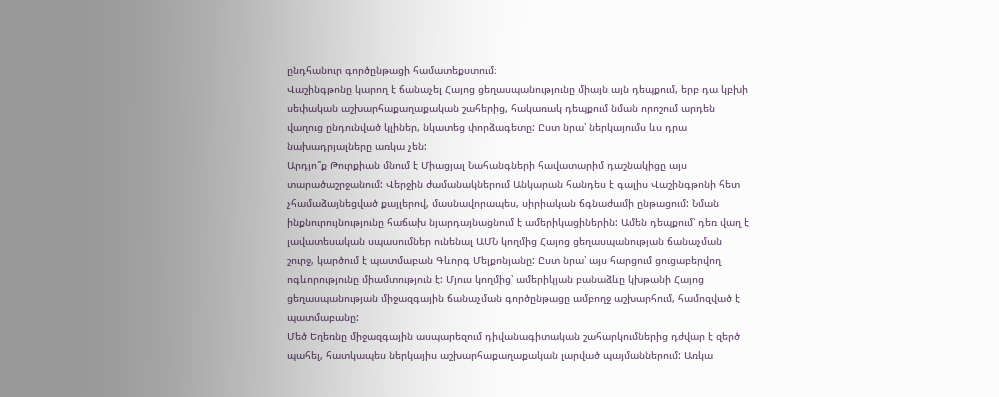ընդհանուր գործընթացի համատեքստում։
Վաշինգթոնը կարող է ճանաչել Հայոց ցեղասպանությունը միայն այն դեպքում, երբ դա կբխի սեփական աշխարհաքաղաքական շահերից, հակառակ դեպքում նման որոշում արդեն վաղուց ընդունված կլիներ, նկատեց փորձագետը: Ըստ նրա՝ ներկայումս ևս դրա նախադրյալները առկա չեն:
Արդյո՞ք Թուրքիան մնում է Միացյալ Նահանգների հավատարիմ դաշնակիցը այս տարածաշրջանում: Վերջին ժամանակներում Անկարան հանդես է գալիս Վաշինգթոնի հետ չհամաձայնեցված քայլերով, մասնավորապես, սիրիական ճգնաժամի ընթացում: Նման ինքնուրույնությունը հաճախ նյարդայնացնում է ամերիկացիներին: Ամեն դեպքում՝ դեռ վաղ է լավատեսական սպասումներ ունենալ ԱՄՆ կողմից Հայոց ցեղասպանության ճանաչման շուրջ, կարծում է պատմաբան Գևորգ Մելքոնյանը: Ըստ նրա՝ այս հարցում ցուցաբերվող ոգևորությունը միամտություն է: Մյուս կողմից՝ ամերիկյան բանաձևը կխթանի Հայոց ցեղասպանության միջազգային ճանաչման գործընթացը ամբողջ աշխարհում, համոզված է պատմաբանը:
Մեծ Եղեռնը միջազգային ասպարեզում դիվանագիտական շահարկումներից դժվար է զերծ պահել, հատկապես ներկայիս աշխարհաքաղաքական լարված պայմաններում: Առկա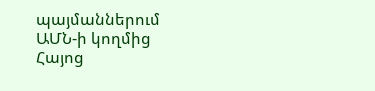պայմաններում ԱՄՆ-ի կողմից Հայոց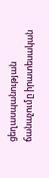ցեղասպանության ճանաչումը իրատեսական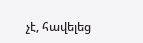չէ, հավելեց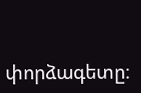փորձագետը։